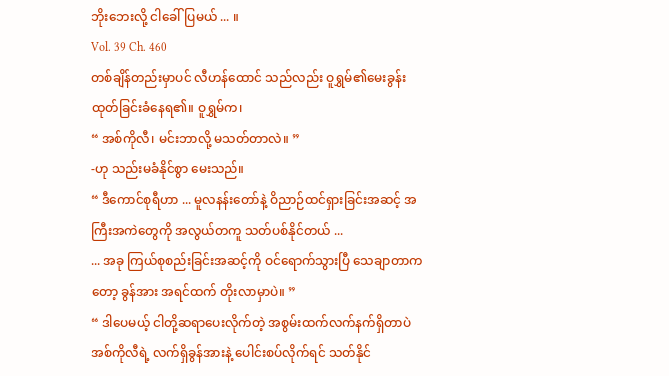ဘိုးဘေးလို့ ငါခေါ်ပြမယ် ... ။
Vol. 39 Ch. 460
တစ်ချိန်တည်းမှာပင် လီဟန်ထောင် သည်လည်း ဝူရွှမ်၏မေးခွန်းထုတ်ခြင်းခံနေရ၏။ ဝူရွှမ်က၊
“ အစ်ကိုလီ၊ မင်းဘာလို့ မသတ်တာလဲ။ ”
-ဟု သည်းမခံနိုင်စွာ မေးသည်။
“ ဒီကောင်စုရီဟာ ... မူလနန်းတော်နဲ့ ဝိညာဉ်ထင်ရှားခြင်းအဆင့် အကြီးအကဲတွေကို အလွယ်တကူ သတ်ပစ်နိုင်တယ် ...
... အခု ကြယ်စုစည်းခြင်းအဆင့်ကို ဝင်ရောက်သွားပြီ သေချာတာကတော့ ခွန်အား အရင်ထက် တိုးလာမှာပဲ။ ”
“ ဒါပေမယ့် ငါတို့ဆရာပေးလိုက်တဲ့ အစွမ်းထက်လက်နက်ရှိတာပဲ အစ်ကိုလီရဲ့ လက်ရှိခွန်အားနဲ့ ပေါင်းစပ်လိုက်ရင် သတ်နိုင်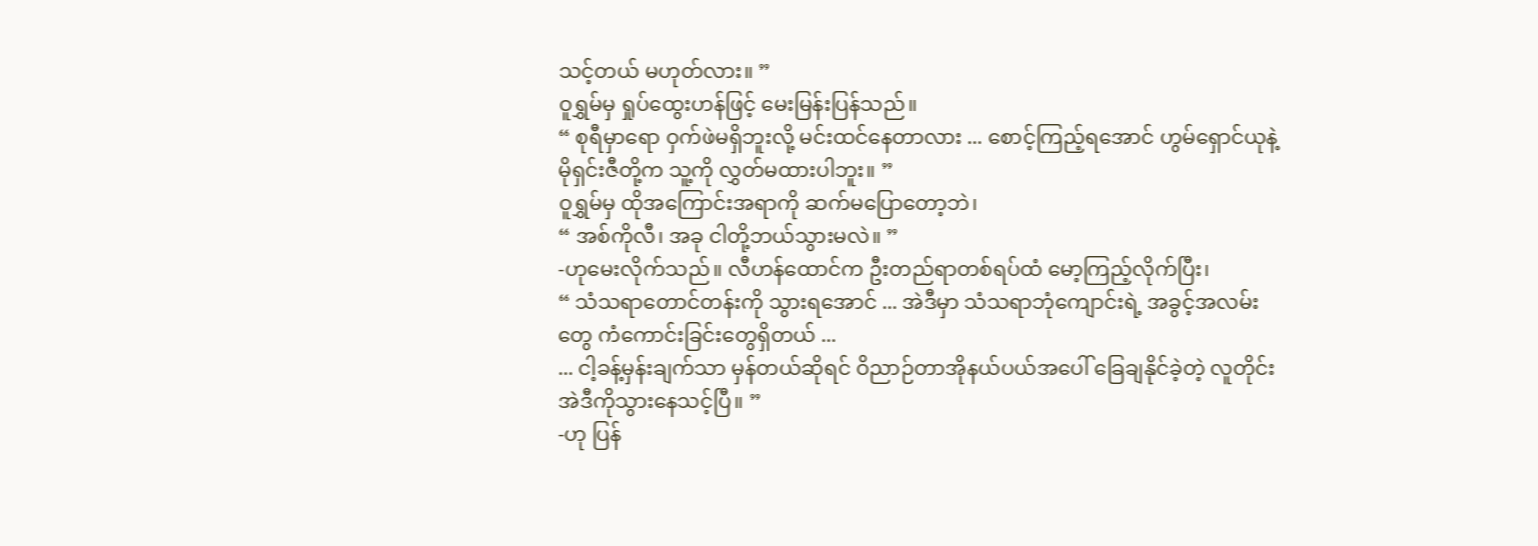သင့်တယ် မဟုတ်လား။ ”
ဝူရွှမ်မှ ရှုပ်ထွေးဟန်ဖြင့် မေးမြန်းပြန်သည်။
“ စုရီမှာရော ဝှက်ဖဲမရှိဘူးလို့ မင်းထင်နေတာလား ... စောင့်ကြည့်ရအောင် ဟွမ်ရှောင်ယုနဲ့ မိုရှင်းဇီတို့က သူ့ကို လွှတ်မထားပါဘူး။ ”
ဝူရွှမ်မှ ထိုအကြောင်းအရာကို ဆက်မပြောတော့ဘဲ၊
“ အစ်ကိုလီ၊ အခု ငါတို့ဘယ်သွားမလဲ။ ”
-ဟုမေးလိုက်သည်။ လီဟန်ထောင်က ဦးတည်ရာတစ်ရပ်ထံ မော့ကြည့်လိုက်ပြီး၊
“ သံသရာတောင်တန်းကို သွားရအောင် ... အဲဒီမှာ သံသရာဘုံကျောင်းရဲ့ အခွင့်အလမ်းတွေ ကံကောင်းခြင်းတွေရှိတယ် ...
... ငါ့ခန့်မှန်းချက်သာ မှန်တယ်ဆိုရင် ဝိညာဉ်တာအိုနယ်ပယ်အပေါ် ခြေချနိုင်ခဲ့တဲ့ လူတိုင်း အဲဒီကိုသွားနေသင့်ပြီ။ ”
-ဟု ပြန်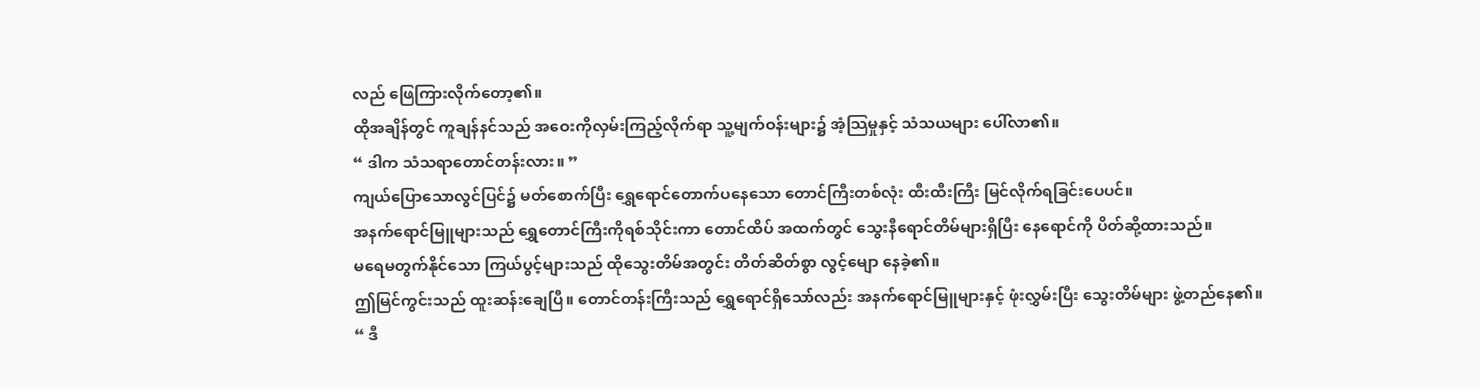လည် ဖြေကြားလိုက်တော့၏။
ထိုအချိန်တွင် ကူချန်နင်သည် အဝေးကိုလှမ်းကြည့်လိုက်ရာ သူ့မျက်ဝန်းများ၌ အံ့သြမှုနှင့် သံသယများ ပေါ်လာ၏။
“ ဒါက သံသရာတောင်တန်းလား။ ”
ကျယ်ပြောသောလွင်ပြင်၌ မတ်စောက်ပြီး ရွှေရောင်တောက်ပနေသော တောင်ကြီးတစ်လုံး ထီးထီးကြီး မြင်လိုက်ရခြင်းပေပင်။
အနက်ရောင်မြူများသည် ရွှေတောင်ကြီးကိုရစ်သိုင်းကာ တောင်ထိပ် အထက်တွင် သွေးနီရောင်တိမ်များရှိပြီး နေရောင်ကို ပိတ်ဆို့ထားသည်။
မရေမတွက်နိုင်သော ကြယ်ပွင့်များသည် ထိုသွေးတိမ်အတွင်း တိတ်ဆိတ်စွာ လွင့်မျော နေခဲ့၏။
ဤမြင်ကွင်းသည် ထူးဆန်းချေပြီ။ တောင်တန်းကြီးသည် ရွှေရောင်ရှိသော်လည်း အနက်ရောင်မြူများနှင့် ဖုံးလွှမ်းပြီး သွေးတိမ်များ ဖွဲ့တည်နေ၏။
“ ဒီ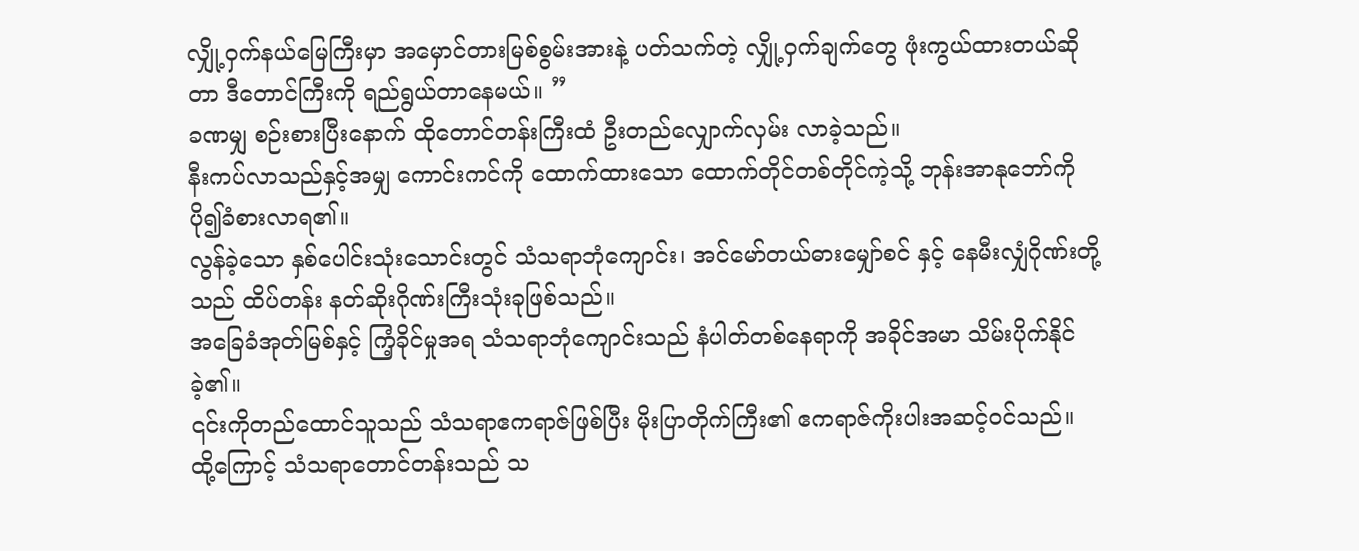လျှို့ဝှက်နယ်မြေကြီးမှာ အမှောင်တားမြစ်စွမ်းအားနဲ့ ပတ်သက်တဲ့ လျှို့ဝှက်ချက်တွေ ဖုံးကွယ်ထားတယ်ဆိုတာ ဒီတောင်ကြီးကို ရည်ရွယ်တာနေမယ်။ ”
ခဏမျှ စဉ်းစားပြီးနောက် ထိုတောင်တန်းကြီးထံ ဦးတည်လျှောက်လှမ်း လာခဲ့သည်။
နီးကပ်လာသည်နှင့်အမျှ ကောင်းကင်ကို ထောက်ထားသော ထောက်တိုင်တစ်တိုင်ကဲ့သို့ ဘုန်းအာနုဘော်ကို ပို၍ခံစားလာရ၏။
လွန်ခဲ့သော နှစ်ပေါင်းသုံးသောင်းတွင် သံသရာဘုံကျောင်း၊ အင်မော်တယ်ဓားမျှော်စင် နှင့် နေမီးလျှံဂိုဏ်းတို့သည် ထိပ်တန်း နတ်ဆိုးဂိုဏ်းကြီးသုံးခုဖြစ်သည်။
အခြေခံအုတ်မြစ်နှင့် ကြံ့ခိုင်မှုအရ သံသရာဘုံကျောင်းသည် နံပါတ်တစ်နေရာကို အခိုင်အမာ သိမ်းပိုက်နိုင်ခဲ့၏။
၎င်းကိုတည်ထောင်သူသည် သံသရာဧကရာဇ်ဖြစ်ပြီး မိုးပြာတိုက်ကြီး၏ ဧကရာဇ်ကိုးပါးအဆင့်ဝင်သည်။
ထို့ကြောင့် သံသရာတောင်တန်းသည် သ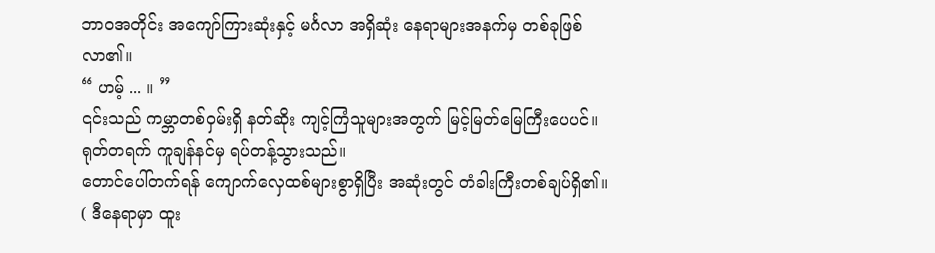ဘာဝအတိုင်း အကျော်ကြားဆုံးနှင့် မင်္ဂလာ အရှိဆုံး နေရာများအနက်မှ တစ်ခုဖြစ်လာ၏။
“ ဟမ့် ... ။ ”
၎င်းသည် ကမ္ဘာတစ်ဝှမ်းရှိ နတ်ဆိုး ကျင့်ကြံသူများအတွက် မြင့်မြတ်မြေကြီးပေပင်။ ရုတ်တရက် ကူချန်နင်မှ ရပ်တန့်သွားသည်။
တောင်ပေါ်တက်ရန် ကျောက်လှေထစ်များစွာရှိပြီး အဆုံးတွင် တံခါးကြီးတစ်ချပ်ရှိ၏။
( ဒီနေရာမှာ ထူး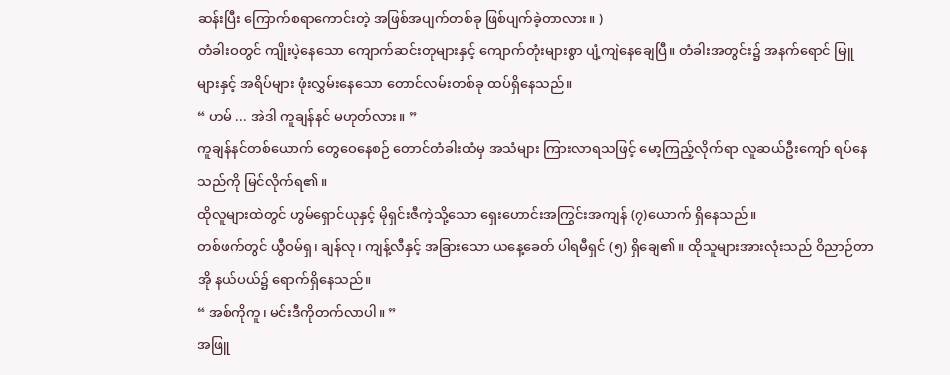ဆန်းပြီး ကြောက်စရာကောင်းတဲ့ အဖြစ်အပျက်တစ်ခု ဖြစ်ပျက်ခဲ့တာလား။ )
တံခါးဝတွင် ကျိုးပဲ့နေသော ကျောက်ဆင်းတုများနှင့် ကျောက်တုံးများစွာ ပျံ့ကျဲနေချေပြီ။ တံခါးအတွင်း၌ အနက်ရောင် မြူများနှင့် အရိပ်များ ဖုံးလွှမ်းနေသော တောင်လမ်းတစ်ခု ထပ်ရှိနေသည်။
“ ဟမ် ... အဲဒါ ကူချန်နင် မဟုတ်လား။ ”
ကူချန်နင်တစ်ယောက် တွေဝေနေစဉ် တောင်တံခါးထံမှ အသံများ ကြားလာရသဖြင့် မော့ကြည့်လိုက်ရာ လူဆယ်ဦးကျော် ရပ်နေသည်ကို မြင်လိုက်ရ၏။
ထိုလူများထဲတွင် ဟွမ်ရှောင်ယုနှင့် မိုရှင်းဇီကဲ့သို့သော ရှေးဟောင်းအကြွင်းအကျန် (၇)ယောက် ရှိနေသည်။
တစ်ဖက်တွင် ယွီဝမ်ရှ၊ ချန်လု၊ ကျန့်လီနှင့် အခြားသော ယနေ့ခေတ် ပါရမီရှင် (၅) ရှိချေ၏။ ထိုသူများအားလုံးသည် ဝိညာဉ်တာအို နယ်ပယ်၌ ရောက်ရှိနေသည်။
“ အစ်ကိုကူ၊ မင်းဒီကိုတက်လာပါ။ ”
အဖြူ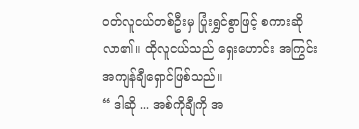၀တ်လူငယ်တစ်ဦးမှ ပြုံးရွှင်စွာဖြင့် စကားဆိုလာ၏။ ထိုလူငယ်သည် ရှေးဟောင်း အကြွင်းအကျန်ချီရှောင်ဖြစ်သည်။
“ ဒါဆို ... အစ်ကိုချီကို အ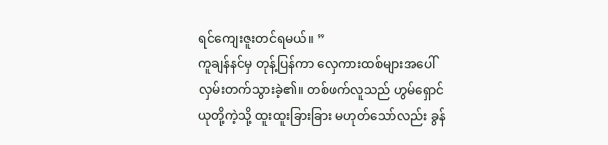ရင်ကျေးဇူးတင်ရမယ်။ ”
ကူချန်နင်မှ တုန့်ပြန်ကာ လှေကားထစ်များအပေါ် လှမ်းတက်သွားခဲ့၏။ တစ်ဖက်လူသည် ဟွမ်ရှောင်ယုတို့ကဲ့သို့ ထူးထူးခြားခြား မဟုတ်သော်လည်း ခွန်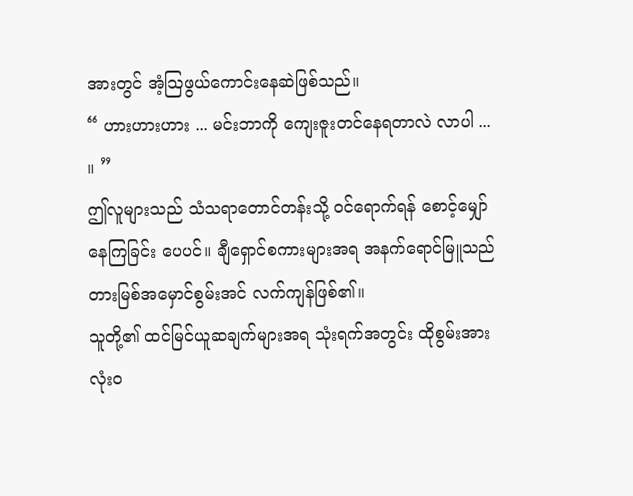အားတွင် အံ့သြဖွယ်ကောင်းနေဆဲဖြစ်သည်။
“ ဟားဟားဟား ... မင်းဘာကို ကျေးဇူးတင်နေရတာလဲ လာပါ ... ။ ”
ဤလူများသည် သံသရာတောင်တန်းသို့ ဝင်ရောက်ရန် စောင့်မျှော်နေကြခြင်း ပေပင်။ ချီရှောင်စကားများအရ အနက်ရောင်မြူသည် တားမြစ်အမှောင်စွမ်းအင် လက်ကျန်ဖြစ်၏။
သူတို့၏ ထင်မြင်ယူဆချက်များအရ သုံးရက်အတွင်း ထိုစွမ်းအား လုံးဝ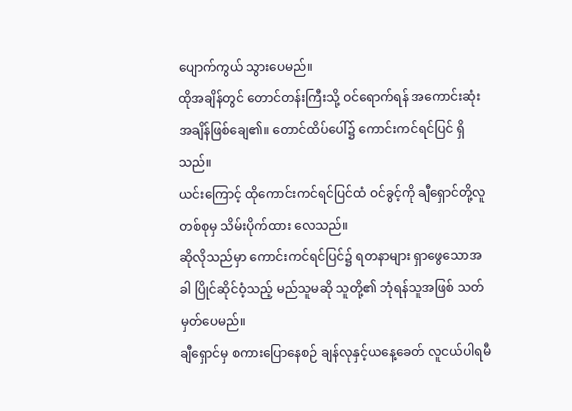ပျောက်ကွယ် သွားပေမည်။
ထိုအချိန်တွင် တောင်တန်းကြီးသို့ ဝင်ရောက်ရန် အကောင်းဆုံးအချိန်ဖြစ်ချေ၏။ တောင်ထိပ်ပေါ်၌ ကောင်းကင်ရင်ပြင် ရှိသည်။
ယင်းကြောင့် ထိုကောင်းကင်ရင်ပြင်ထံ ဝင်ခွင့်ကို ချီရှောင်တို့လူတစ်စုမှ သိမ်းပိုက်ထား လေသည်။
ဆိုလိုသည်မှာ ကောင်းကင်ရင်ပြင်၌ ရတနာများ ရှာဖွေသောအခါ ပြိုင်ဆိုင်ဝံ့သည့် မည်သူမဆို သူတို့၏ ဘုံရန်သူအဖြစ် သတ်မှတ်ပေမည်။
ချီရှောင်မှ စကားပြောနေစဉ် ချန်လုနှင့်ယနေ့ခေတ် လူငယ်ပါရမီ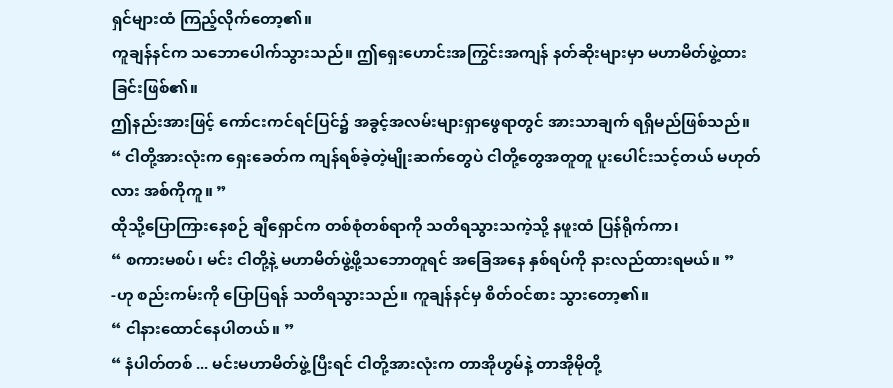ရှင်များထံ ကြည့်လိုက်တော့၏။
ကူချန်နင်က သဘောပေါက်သွားသည်။ ဤရှေးဟောင်းအကြွင်းအကျန် နတ်ဆိုးများမှာ မဟာမိတ်ဖွဲ့ထားခြင်းဖြစ်၏။
ဤနည်းအားဖြင့် ကော်ငးကင်ရင်ပြင်၌ အခွင့်အလမ်းများရှာဖွေရာတွင် အားသာချက် ရရှိမည်ဖြစ်သည်။
“ ငါတို့အားလုံးက ရှေးခေတ်က ကျန်ရစ်ခဲ့တဲ့မျိုးဆက်တွေပဲ ငါတို့တွေအတူတူ ပူးပေါင်းသင့်တယ် မဟုတ်လား အစ်ကိုကူ။ ”
ထိုသို့ပြောကြားနေစဉ် ချီရှောင်က တစ်စုံတစ်ရာကို သတိရသွားသကဲ့သို့ နဖူးထံ ပြန်ရိုက်ကာ၊
“ စကားမစပ်၊ မင်း ငါတို့နဲ့ မဟာမိတ်ဖွဲ့ဖို့သဘောတူရင် အခြေအနေ နှစ်ရပ်ကို နားလည်ထားရမယ်။ ”
-ဟု စည်းကမ်းကို ပြောပြရန် သတိရသွားသည်။ ကူချန်နင်မှ စိတ်ဝင်စား သွားတော့၏။
“ ငါနားထောင်နေပါတယ်။ ”
“ နံပါတ်တစ် ... မင်းမဟာမိတ်ဖွဲ့ပြီးရင် ငါတို့အားလုံးက တာအိုဟွမ်နဲ့ တာအိုမိုတို့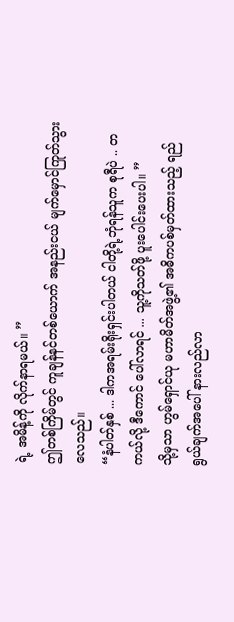ရဲ့ အမိန့်ကို လိုက်နာရမယ်။ ”
ဤတစ်ကြိမ်တွင် ကူချန်နင်တစ်ယောက် အနည်းငယ် မျက်မှောင်ကြုတ်သွားလေသည်။
“နံပါတ်နှစ် ... ဒါကအရမ်းရိုးရှင်းပါတယ် ငါတို့ရဲ့ဘုံရန်သူက စုရီပဲ .. တကယ်လို့ ဒီကောင် ပေါ်လာရင် ... သူ့ကိုသတ်ဖို့ ပူးပေါင်းပေးပါ။ ”
သို့မှသာ ဟွမ်ရှောင်ယု မဟာမိတ်အဖွဲ့၏ အဓိကပစ်မှတ်ထားသည့် ရည်ရွယ်ချက်အပေါ် နားလည်လာ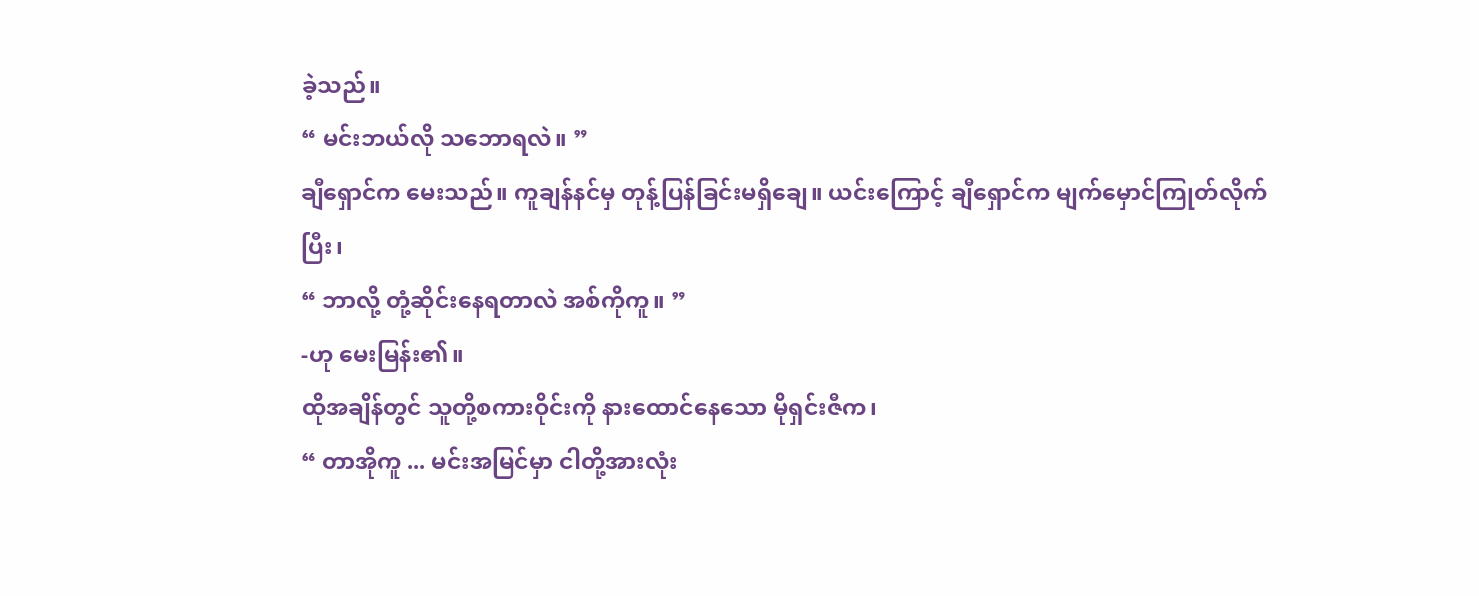ခဲ့သည်။
“ မင်းဘယ်လို သဘောရလဲ။ ”
ချီရှောင်က မေးသည်။ ကူချန်နင်မှ တုန့်ပြန်ခြင်းမရှိချေ။ ယင်းကြောင့် ချီရှောင်က မျက်မှောင်ကြုတ်လိုက်ပြီး၊
“ ဘာလို့ တုံ့ဆိုင်းနေရတာလဲ အစ်ကိုကူ။ ”
-ဟု မေးမြန်း၏။
ထိုအချိန်တွင် သူတို့စကားဝိုင်းကို နားထောင်နေသော မိုရှင်းဇီက၊
“ တာအိုကူ ... မင်းအမြင်မှာ ငါတို့အားလုံး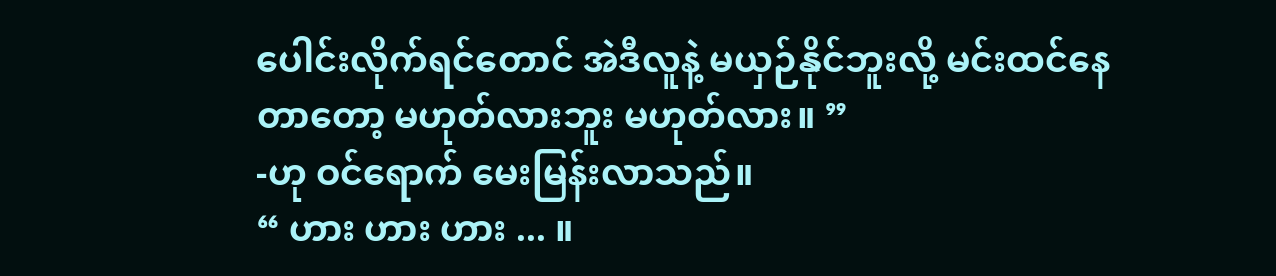ပေါင်းလိုက်ရင်တောင် အဲဒီလူနဲ့ မယှဉ်နိုင်ဘူးလို့ မင်းထင်နေတာတော့ မဟုတ်လားဘူး မဟုတ်လား။ ”
-ဟု ဝင်ရောက် မေးမြန်းလာသည်။
“ ဟား ဟား ဟား ... ။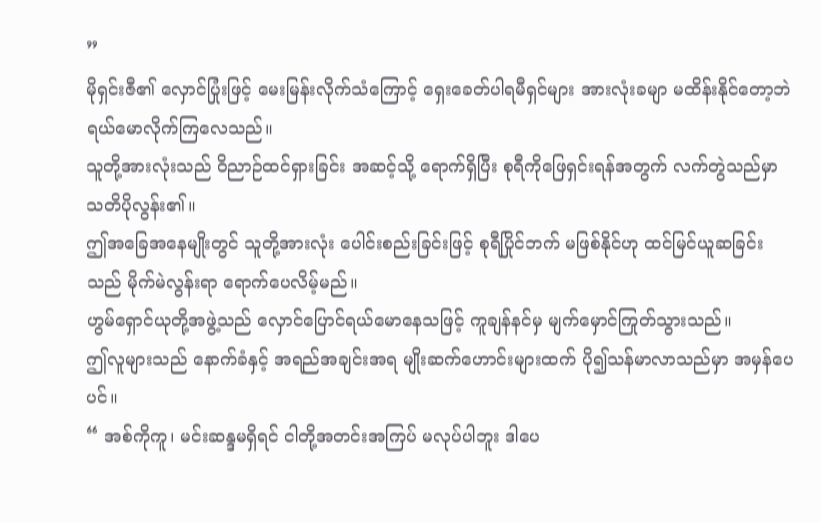”
မိုရှင်းဇီ၏ လှောင်ပြုံးဖြင့် မေးမြန်းလိုက်သံကြောင့် ရှေးခေတ်ပါရမီရှင်များ အားလုံးခမျာ မထိန်းနိုင်တော့ဘဲ ရယ်မောလိုက်ကြလေသည်။
သူတို့အားလုံးသည် ဝိညာဉ်ထင်ရှားခြင်း အဆင့်သို့ ရောက်ရှိပြီး စုရီကိုဖြေရှင်းရန်အတွက် လက်တွဲသည်မှာ သတိပိုလွန်း၏။
ဤအခြေအနေမျိုးတွင် သူတို့အားလုံး ပေါင်းစည်းခြင်းဖြင့် စုရီပြိုင်ဘက် မဖြစ်နိုင်ဟု ထင်မြင်ယူဆခြင်းသည် မိုက်မဲလွန်းရာ ရောက်ပေလိမ့်မည်။
ဟွမ်ရှောင်ယုတို့အဖွဲ့သည် လှောင်ပြောင်ရယ်မောနေသဖြင့် ကူချန်နင်မှ မျက်မှောင်ကြုတ်သွားသည်။
ဤလူများသည် နောက်ခံနှင့် အရည်အချင်းအရ မျိုးဆက်ဟောင်းများထက် ပို၍သန်မာလာသည်မှာ အမှန်ပေပင်။
“ အစ်ကိုကူ၊ မင်းဆန္ဒမရှိရင် ငါတို့အတင်းအကြပ် မလုပ်ပါဘူး ဒါပေ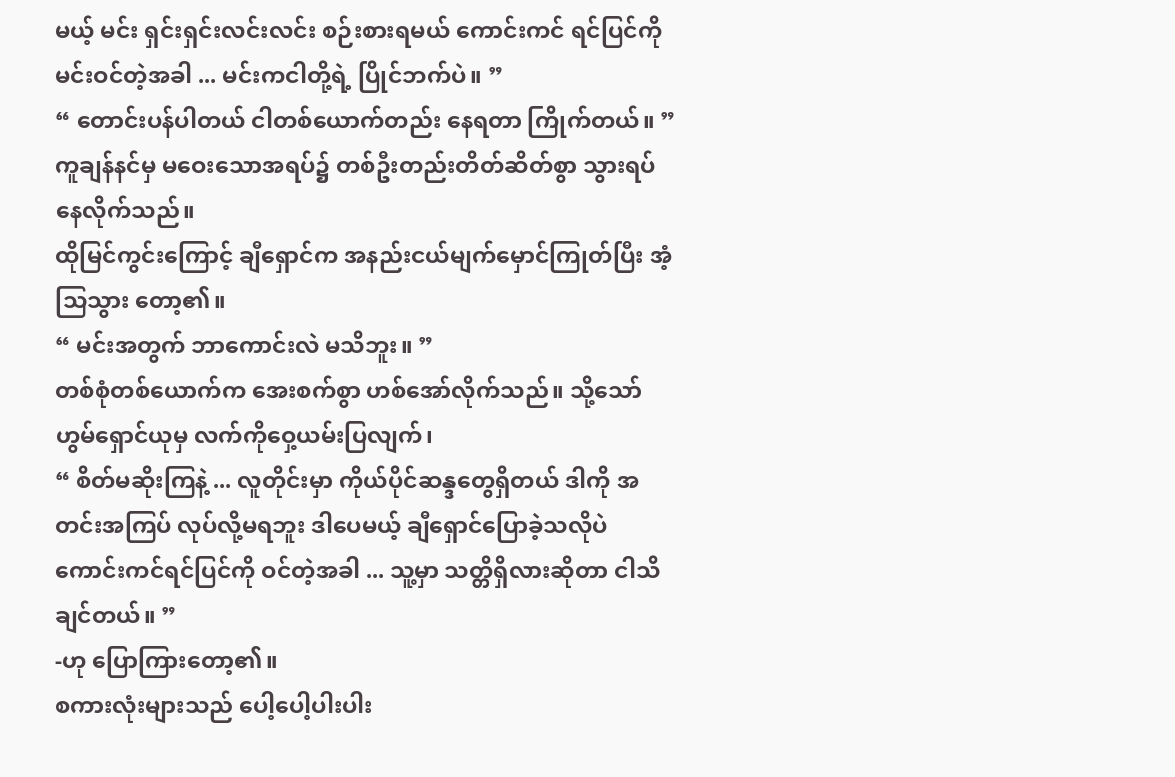မယ့် မင်း ရှင်းရှင်းလင်းလင်း စဉ်းစားရမယ် ကောင်းကင် ရင်ပြင်ကို မင်းဝင်တဲ့အခါ ... မင်းကငါတို့ရဲ့ ပြိုင်ဘက်ပဲ။ ”
“ တောင်းပန်ပါတယ် ငါတစ်ယောက်တည်း နေရတာ ကြိုက်တယ်။ ”
ကူချန်နင်မှ မဝေးသောအရပ်၌ တစ်ဦးတည်းတိတ်ဆိတ်စွာ သွားရပ်နေလိုက်သည်။
ထိုမြင်ကွင်းကြောင့် ချီရှောင်က အနည်းငယ်မျက်မှောင်ကြုတ်ပြီး အံ့သြသွား တော့၏။
“ မင်းအတွက် ဘာကောင်းလဲ မသိဘူး။ ”
တစ်စုံတစ်ယောက်က အေးစက်စွာ ဟစ်အော်လိုက်သည်။ သို့သော် ဟွမ်ရှောင်ယုမှ လက်ကိုဝှေ့ယမ်းပြလျက်၊
“ စိတ်မဆိုးကြနဲ့ ... လူတိုင်းမှာ ကိုယ်ပိုင်ဆန္ဒတွေရှိတယ် ဒါကို အတင်းအကြပ် လုပ်လို့မရဘူး ဒါပေမယ့် ချီရှောင်ပြောခဲ့သလိုပဲ ကောင်းကင်ရင်ပြင်ကို ဝင်တဲ့အခါ ... သူ့မှာ သတ္တိရှိလားဆိုတာ ငါသိချင်တယ်။ ”
-ဟု ပြောကြားတော့၏။
စကားလုံးများသည် ပေါ့ပေါ့ပါးပါး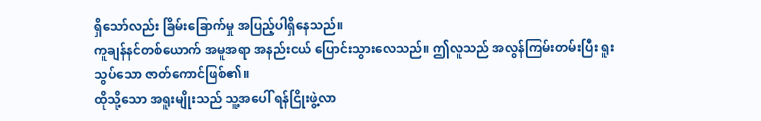ရှိသော်လည်း ခြိမ်းခြောက်မှု အပြည့်ပါရှိနေသည်။
ကူချန်နင်တစ်ယောက် အမူအရာ အနည်းငယ် ပြောင်းသွားလေသည်။ ဤလူသည် အလွန်ကြမ်းတမ်းပြီး ရူးသွပ်သော ဇာတ်ကောင်ဖြစ်၏။
ထိုသို့သော အရူးမျိုးသည် သူ့အပေါ် ရန်ငြိုးဖွဲ့လာ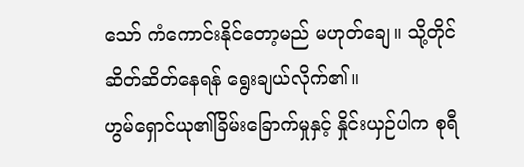သော် ကံကောင်းနိုင်တော့မည် မဟုတ်ချေ။ သို့တိုင် ဆိတ်ဆိတ်နေရန် ရွေးချယ်လိုက်၏။
ဟွမ်ရှောင်ယု၏ခြိမ်းခြောက်မှုနှင့် နှိုင်းယှဉ်ပါက စုရီ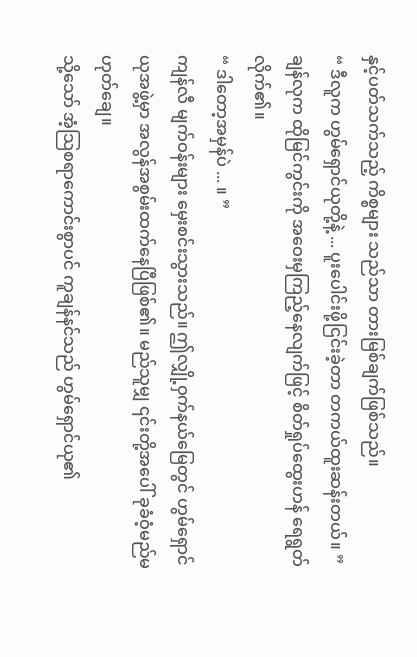နှင့်ပတ်သက်သည့် ကိစ္စများ သည်သာ တားမြစ်ချက်ဖြစ်သည်။
“ ဒီလူက ဟွမ်ရှောင်ယုတို့နဲ့ ... ပူးပေါင်းဖို့ငြင်းခဲ့တာ တကယ်ထူးဆန်းတယ်။ ”
ချန်လုက ထိုမြင်ကွင်းကို အဝေးမှကြည့်နေလျက်ဖြင့် စိတ်ရှုပ်ထွေးဟန် ရေရွတ်လိုက်၏။
“ ဒါတော့အမှန်ပဲ ... ။ ”
ကျန်လီ မျက်ဝန်းများ မှေးစင်းသွားသည်။ ဤလျှို့ဝှက်နယ်မြေတွင် ဟွမ်ရှောင်ယုအဖွဲ့မှာ အလွန်အစွမ်းထက်နေပြီဖြစ်၏။ မည်သူမျှ ၎င်းတို့အပေါ် ခုခံဝံ့မည်မဟုတ်ချေ။
သို့သော် အံ့သြစရာကောင်းစွာပင် ကူချန်နင်သည် ဟွမ်ရှောင်ယု၏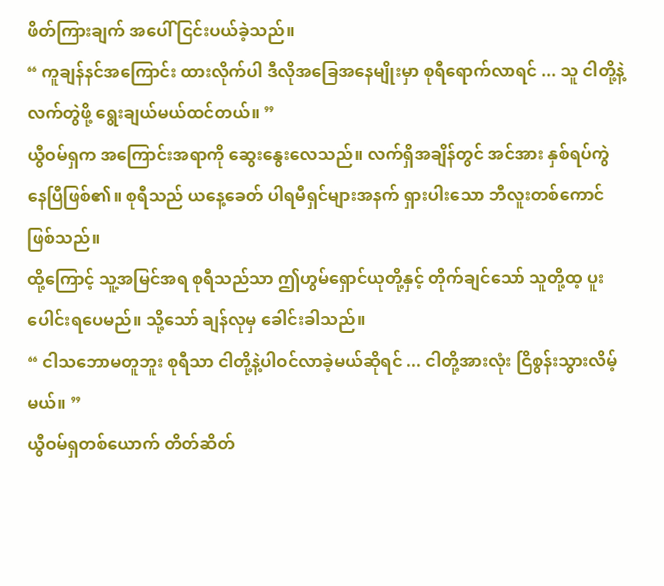ဖိတ်ကြားချက် အပေါ် ငြင်းပယ်ခဲ့သည်။
“ ကူချန်နင်အကြောင်း ထားလိုက်ပါ ဒီလိုအခြေအနေမျိုးမှာ စုရီရောက်လာရင် ... သူ ငါတို့နဲ့လက်တွဲဖို့ ရွေးချယ်မယ်ထင်တယ်။ ”
ယွီဝမ်ရှက အကြောင်းအရာကို ဆွေးနွေးလေသည်။ လက်ရှိအချိန်တွင် အင်အား နှစ်ရပ်ကွဲနေပြီဖြစ်၏။ စုရီသည် ယနေ့ခေတ် ပါရမီရှင်များအနက် ရှားပါးသော ဘီလူးတစ်ကောင်ဖြစ်သည်။
ထို့ကြောင့် သူ့အမြင်အရ စုရီသည်သာ ဤဟွမ်ရှောင်ယုတို့နှင့် တိုက်ချင်သော် သူတို့ထ့ ပူးပေါင်းရပေမည်။ သို့သော် ချန်လုမှ ခေါင်းခါသည်။
“ ငါသဘောမတူဘူး စုရီသာ ငါတို့နဲ့ပါဝင်လာခဲ့မယ်ဆိုရင် ... ငါတို့အားလုံး ငြိစွန်းသွားလိမ့်မယ်။ ”
ယွီဝမ်ရှတစ်ယောက် တိတ်ဆိတ်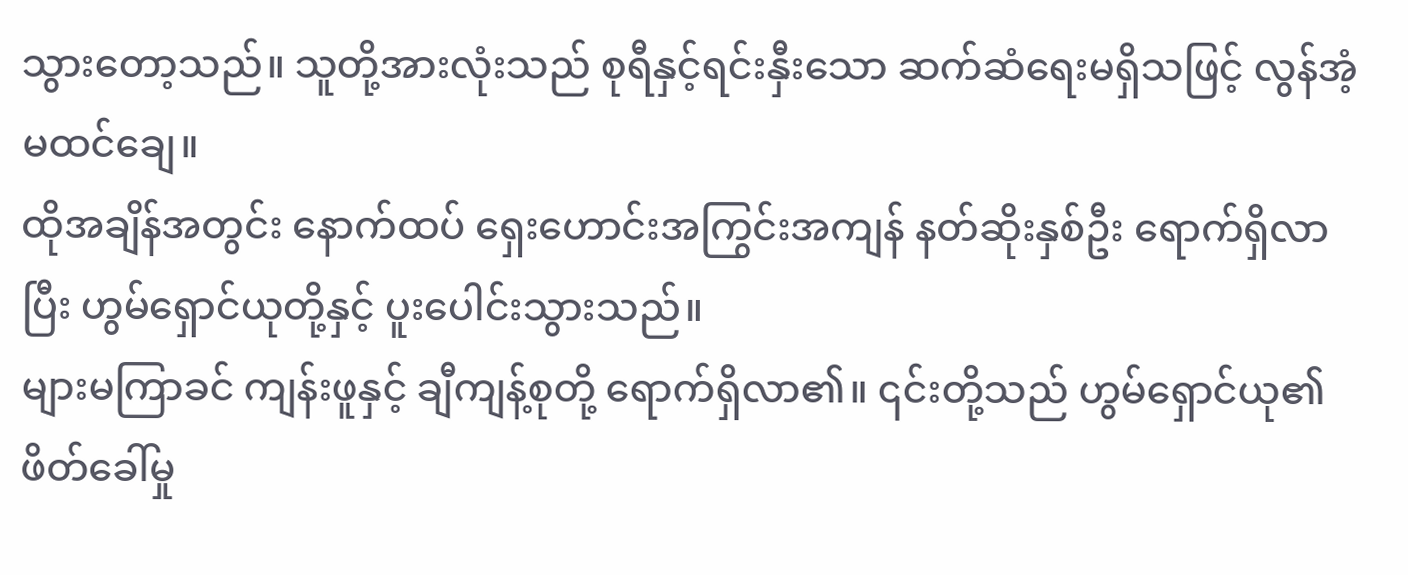သွားတော့သည်။ သူတို့အားလုံးသည် စုရီနှင့်ရင်းနှီးသော ဆက်ဆံရေးမရှိသဖြင့် လွန်အံ့မထင်ချေ။
ထိုအချိန်အတွင်း နောက်ထပ် ရှေးဟောင်းအကြွင်းအကျန် နတ်ဆိုးနှစ်ဦး ရောက်ရှိလာပြီး ဟွမ်ရှောင်ယုတို့နှင့် ပူးပေါင်းသွားသည်။
များမကြာခင် ကျန်းဖူနှင့် ချီကျန့်စုတို့ ရောက်ရှိလာ၏။ ၎င်းတို့သည် ဟွမ်ရှောင်ယု၏ ဖိတ်ခေါ်မှု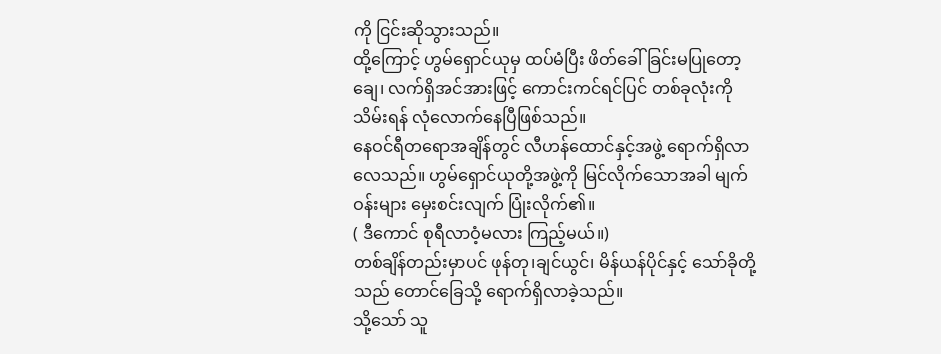ကို ငြင်းဆိုသွားသည်။
ထို့ကြောင့် ဟွမ်ရှောင်ယုမှ ထပ်မံပြီး ဖိတ်ခေါ်ခြင်းမပြုတော့ချေ၊ လက်ရှိအင်အားဖြင့် ကောင်းကင်ရင်ပြင် တစ်ခုလုံးကို သိမ်းရန် လုံလောက်နေပြီဖြစ်သည်။
နေဝင်ရီတရောအချိန်တွင် လီဟန်ထောင်နှင့်အဖွဲ့ ရောက်ရှိလာလေသည်။ ဟွမ်ရှောင်ယုတို့အဖွဲ့ကို မြင်လိုက်သောအခါ မျက်ဝန်းများ မှေးစင်းလျက် ပြုံးလိုက်၏။
( ဒီကောင် စုရီလာဝံ့မလား ကြည့်မယ်။)
တစ်ချိန်တည်းမှာပင် ဖုန်တု၊ချင်ယွင်၊ မိန်ယန်ပိုင်နှင့် သော်ခိုတို့သည် တောင်ခြေသို့ ရောက်ရှိလာခဲ့သည်။
သို့သော် သူ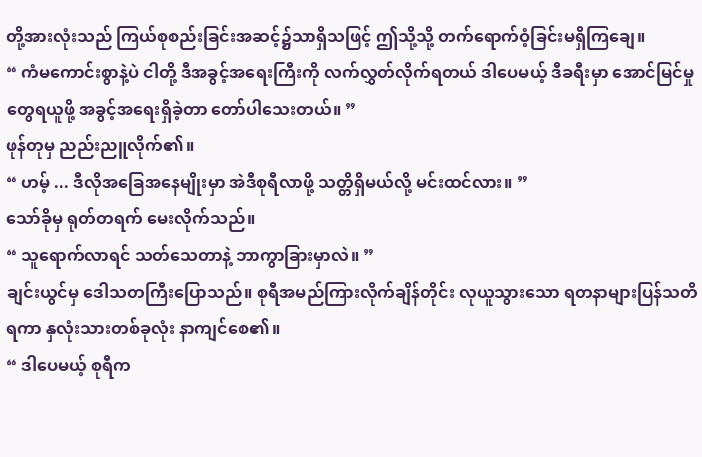တို့အားလုံးသည် ကြယ်စုစည်းခြင်းအဆင့်၌သာရှိသဖြင့် ဤသို့သို့ တက်ရောက်ဝံ့ခြင်းမရှိကြချေ။
“ ကံမကောင်းစွာနဲ့ပဲ ငါတို့ ဒီအခွင့်အရေးကြီးကို လက်လွှတ်လိုက်ရတယ် ဒါပေမယ့် ဒီခရီးမှာ အောင်မြင်မှုတွေရယူဖို့ အခွင့်အရေးရှိခဲ့တာ တော်ပါသေးတယ်။ ”
ဖုန်တုမှ ညည်းညူလိုက်၏။
“ ဟမ့် ... ဒီလိုအခြေအနေမျိုးမှာ အဲဒီစုရီလာဖို့ သတ္တိရှိမယ်လို့ မင်းထင်လား။ ”
သော်ခိုမှ ရုတ်တရက် မေးလိုက်သည်။
“ သူရောက်လာရင် သတ်သေတာနဲ့ ဘာကွာခြားမှာလဲ။ ”
ချင်းယွင်မှ ဒေါသတကြီးပြောသည်။ စုရီအမည်ကြားလိုက်ချိန်တိုင်း လုယူသွားသော ရတနာများပြန်သတိရကာ နှလုံးသားတစ်ခုလုံး နာကျင်စေ၏။
“ ဒါပေမယ့် စုရီက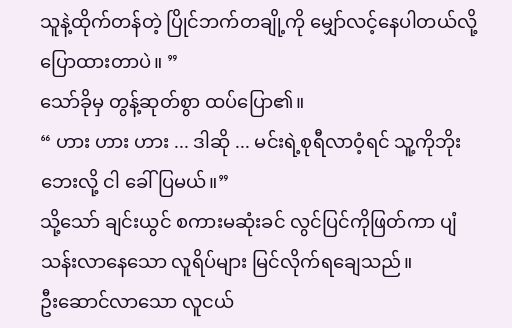သူနဲ့ထိုက်တန်တဲ့ ပြိုင်ဘက်တချို့ကို မျှော်လင့်နေပါတယ်လို့ ပြောထားတာပဲ။ ”
သော်ခိုမှ တွန့်ဆုတ်စွာ ထပ်ပြော၏။
“ ဟား ဟား ဟား ... ဒါဆို ... မင်းရဲ့စုရီလာဝံ့ရင် သူ့ကိုဘိုးဘေးလို့ ငါ ခေါ်ပြမယ်။”
သို့သော် ချင်းယွင် စကားမဆုံးခင် လွင်ပြင်ကိုဖြတ်ကာ ပျံသန်းလာနေသော လူရိပ်များ မြင်လိုက်ရချေသည်။
ဦးဆောင်လာသော လူငယ်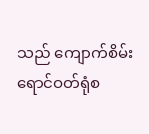သည် ကျောက်စိမ်းရောင်ဝတ်ရုံစ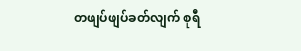တဖျပ်ဖျပ်ခတ်လျက် စုရီ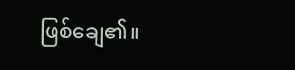ဖြစ်ချေ၏။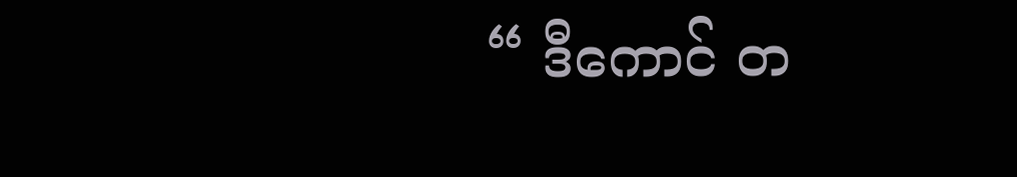“ ဒီကောင် တ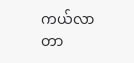ကယ်လာတာ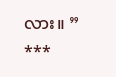လား။ ”
***